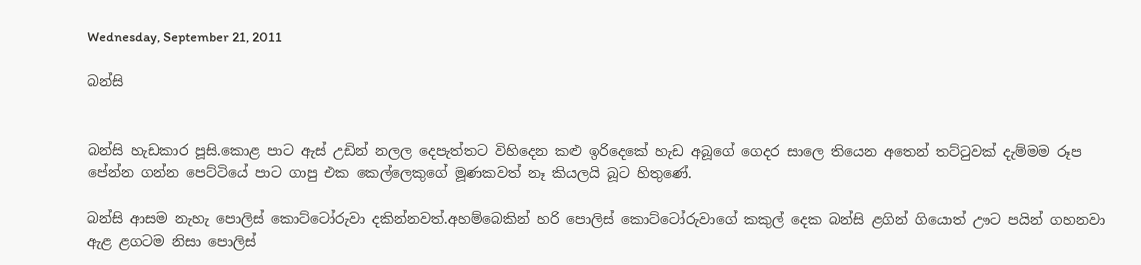Wednesday, September 21, 2011

බන්සි


බන්සි හැඩකාර පූසි.කොළ පාට ඇස් උඩින් නලල දෙපැත්තට විහිදෙන කළු ඉරිදෙකේ හැඩ අබූගේ ගෙදර සාලෙ තියෙන අතෙන් තට්ටුවක් දැම්මම රූප පේන්න ගන්න පෙට්ටියේ පාට ගාපු එක කෙල්ලෙකුගේ මූණකවත් නෑ කියලයි බූට හිතුණේ.

බන්සි ආසම නැහැ පොලිස් කොට්ටෝරුවා දකින්නවත්.අහම්බෙකින් හරි පොලිස් කොට්ටෝරුවාගේ කකුල් දෙක බන්සි ළගින් ගියොත් ඌට පයින් ගහනවා ඇළ ළගටම නිසා පොලිස්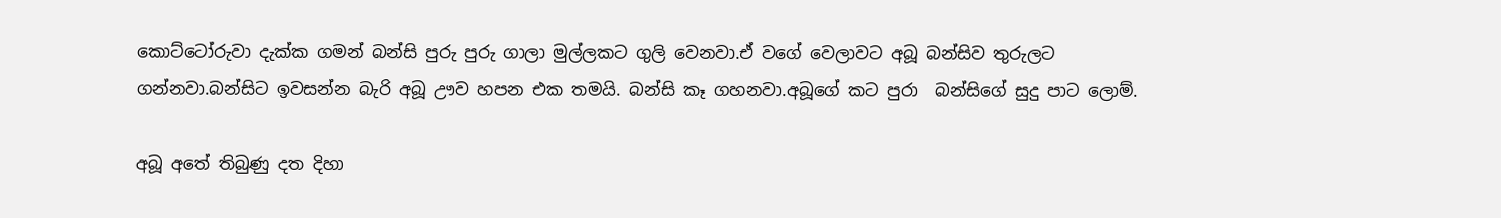කොට්ටෝරුවා දැක්ක ගමන් බන්සි පුරු පුරු ගාලා මුල්ලකට ගුලි වෙනවා.ඒ වගේ වෙලාවට අබූ බන්සිව තුරුලට ගන්නවා.බන්සිට ඉවසන්න බැරි අබූ ඌව හපන එක තමයි. බන්සි කෑ ගහනවා.අබූගේ කට පුරා  බන්සිගේ සුදු පාට ලොම්.

අබූ අතේ තිබුණු දත දිහා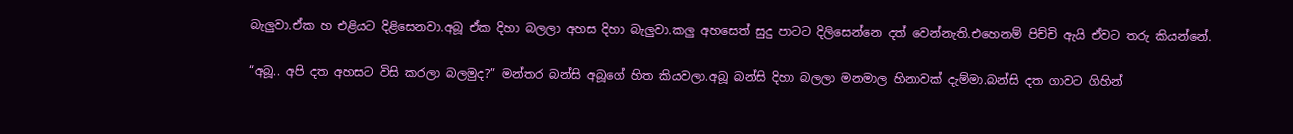බැලුවා.ඒක හ එළියට දිළිසෙනවා.අබූ ඒක දිහා බලලා අහස දිහා බැලුවා.කලු අහසෙත් සුදු පාටට දිලිසෙන්නෙ දත් වෙන්නැති.එහෙනම් පිච්චි ඇයි ඒවට තරු කියන්නේ.

“අබූ.. අපි දත අහසට විසි කරලා බලමුද?” මන්තර බන්සි අබූගේ හිත කියවලා.අබූ බන්සි දිහා බලලා මනමාල හිනාවක් දැම්මා.බන්සි දත ගාවට ගිහින්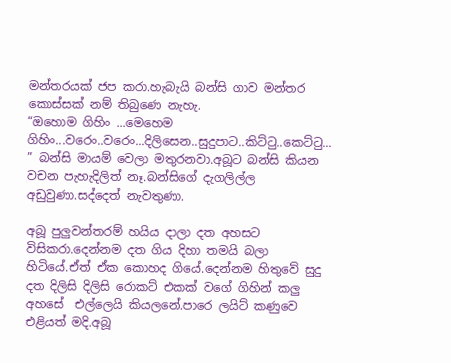මන්තරයක් ජප කරා.හැබැයි බන්සි ගාව මන්තර කොස්සක් නම් තිබුණෙ නැහැ.
“ඔහොම ගිහිං ...මෙහෙම ගිහිං...වරෙං..වරෙං...දිලිසෙන..සුදුපාට..කිට්ටු..කෙට්ටු... ” බන්සි මායම් වෙලා මතුරනවා.අබූ‍ට බන්සි කියන වචන පැහැදිලිත් නෑ.බන්සිගේ දැගලිල්ල අඩුවුණා.සද්දෙත් නැවතුණා.

අබූ පුලුවන්තරම් හයිය දාලා දත අහසට විසිකරා.දෙන්නම දත ගිය දිහා තමයි බලා හිටියේ.ඒත් ඒක කොහද ගියේ.දෙන්නම හිතුවේ සුදු දත දිලිසි දිලිසි රොකට් එකක් වගේ ගිහින් කලු අහසේ  එල්ලෙයි කියලනේ.පාරෙ ලයිට් කණුවෙ එළියත් මදි.අබූ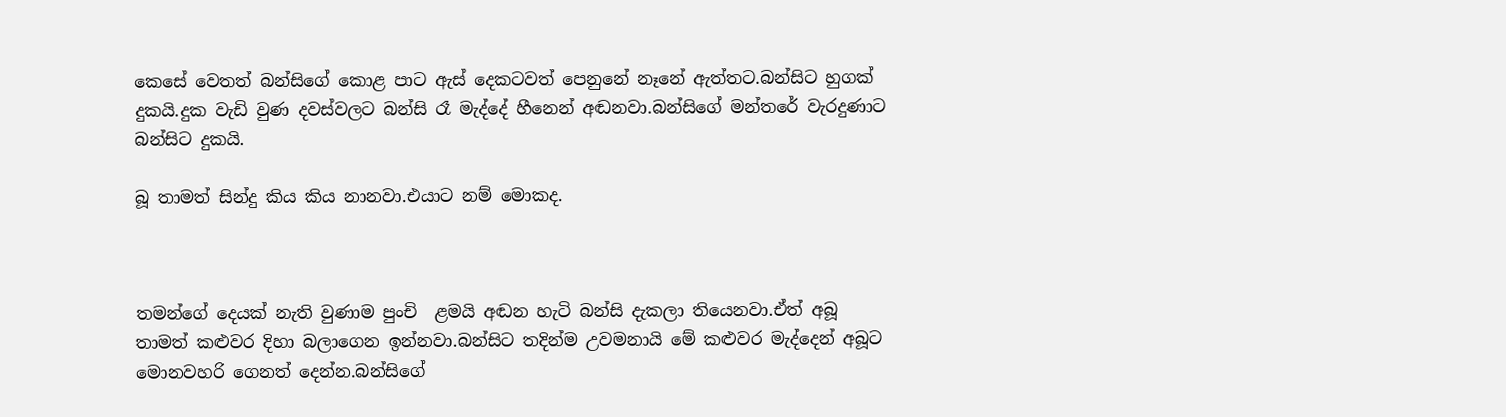කෙසේ වෙතත් බන්සිගේ කොළ පාට ඇස් දෙකටවත් පෙනුනේ නෑනේ ඇත්තට.බන්සිට හුගක් දුකයි.දුක වැඩි වුණ දවස්වලට බන්සි රෑ මැද්දේ හීනෙන් අඬනවා.බන්සිගේ මන්තරේ වැරදුණාට බන්සිට දුකයි.

බූ තාමත් සින්දු කිය කිය නානවා.එයාට නම් මොකද.



තමන්ගේ දෙයක් නැති වුණාම පුංචි  ළමයි අඬන හැටි බන්සි දැකලා තියෙනවා.ඒත් අබූ තාමත් කළුවර දිහා බලාගෙන ඉන්නවා.බන්සිට තදින්ම උවමනායි මේ කළුවර මැද්දෙන් අබූට මොනවහරි ගෙනත් දෙන්න.බන්සිගේ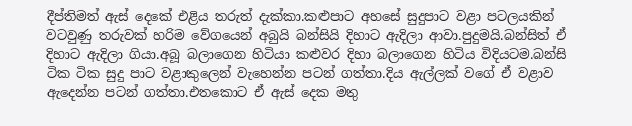දීප්තිමත් ඇස්‍ දෙකේ එළිය තරුත් දැක්කා.කළුපාට අහසේ සුදුපාට වළා පටලයකින් වටවුණු තරුවක් හරිම වේගයෙන් අබුයි බන්සියි දිහාට ඇදිලා ආවා.පුදුමයි.බන්සිත් ඒ දිහාට ඇදිලා ගියා.අබූ බලාගෙන හිටියා කළුවර දිහා බලාගෙන හිටිය විදියටම.බන්සි ටික ටික සුදු පාට වළාකුලෙන් වැහෙන්න පටන් ගත්තා.දිය ඇල්ලක් වගේ ඒ වළාව ඇදෙන්න පටන් ගත්තා.එතකොට ඒ ඇස් දෙක මතු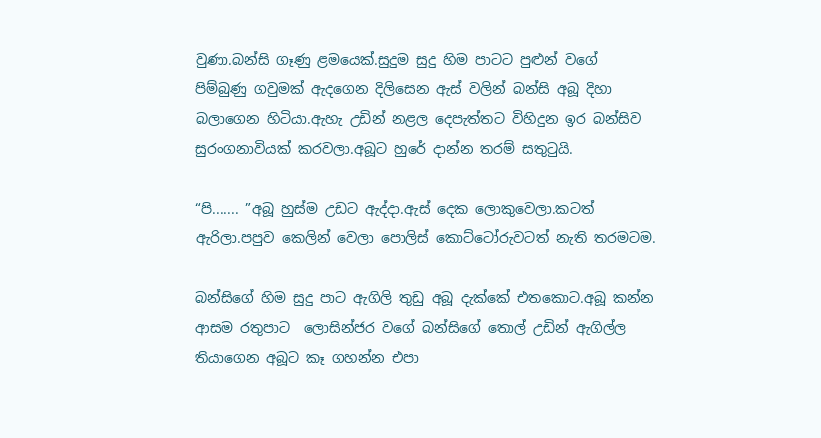වුණා.බන්සි ගෑණු ළමයෙක්.සුදුම සුදු හිම පාටට පුළුන් වගේ පිම්බුණු ගවුමක් ඇදගෙන දිලිසෙන ඇස් වලින් බන්සි අබූ දිහා බලාගෙන හිටියා.ඇහැ උඩින් නළල දෙපැත්තට විහිදුන ඉර බන්සිව සුරංගනාවියක් කරවලා.අබූ‍ට හුරේ දාන්න තරම් සතුටුයි.

“පි....... ”අබූ හුස්ම උඩට ඇද්දා.ඇස් දෙක ලොකුවෙලා.කටත් ඇරිලා.පපුව කෙලින් වෙලා පොලිස් කොට්ටෝරුවටත් නැති තරමටම.

බන්සිගේ හිම සුදු පාට ඇගිලි තුඩු අබූ දැක්කේ එතකොට.අබූ කන්න ආසම රතුපාට  ලොසින්ජර වගේ බන්සිගේ තොල් උඩින් ඇගිල්ල තියාගෙන අබූට කෑ ගහන්න එපා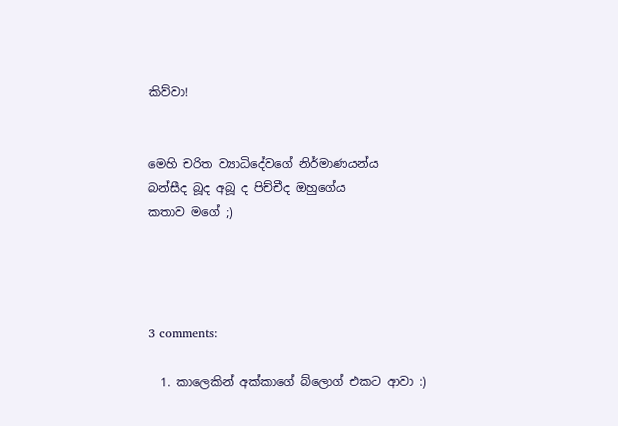කිව්වා!


මෙහි චරිත ව්‍යාධිදේවගේ නිර්මාණයන්ය
බන්සීද බූද අබූ ද පිච්චීද ඔහු‍ගේය
කතාව මගේ ;)




3 comments:

  1. කාලෙකින් අක්කාගේ බ්ලොග් එකට ආවා :)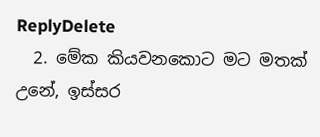ReplyDelete
  2. මේක කියවනකොට මට මතක් උනේ, ඉස්සර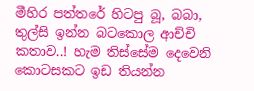මීහිර පත්තරේ හිටපු බූ, බබා, තුල්සි ඉන්න බටකොල ආච්චි කතාව..! හැම තිස්සේම දෙවෙනි කොටසකට ඉඩ තියන්න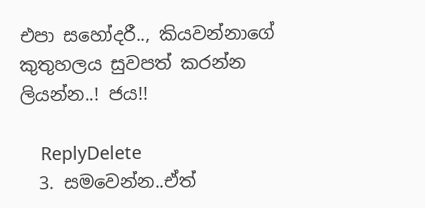එපා සහෝදරී.., කියවන්නාගේ කුතුහලය සුවපත් කරන්න ලියන්න..! ජය!!

    ReplyDelete
  3. සමවෙන්න..ඒත්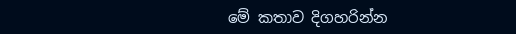මේ කතාව දිගහරින්න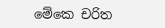මේකෙ චරිත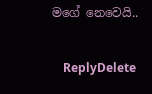මගේ‍ නෙවෙයි..

    ReplyDelete